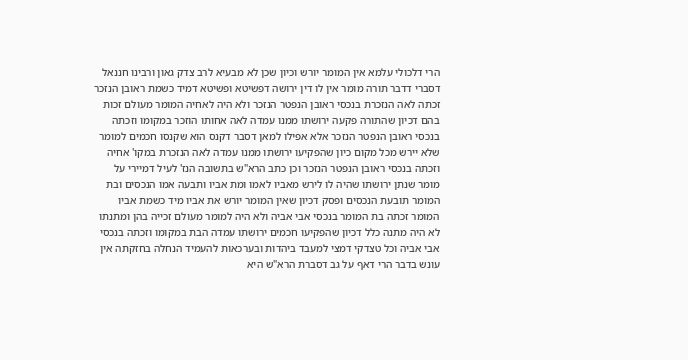הרי דלכולי עלמא אין המומר יורש וכיון שכן לא מבעיא לרב צדק גאון ורבינו חננאל דסברי דדבר תורה מומר אין לו דין ירושה דפשיטא ופשיטא דמיד כשמת ראובן הנזכר זכתה לאה הנזכרת בנכסי ראובן הנפטר הנזכר ולא היה לאחיה המומר מעולם זכות בהם דכיון שהתורה פקעה ירושתו ממנו עמדה לאה אחותו הוזכר במקומו וזכתה בנכסי ראובן הנפטר הנזכר אלא אפילו למאן דסבר דקנס הוא שקנסו חכמים למומר שלא יירש מכל מקום כיון שהפקיעו ירושתו ממנו עמדה לאה הנזכרת במקו' אחיה וזכתה בנכסי ראובן הנפטר הנזכר וכן כתב הרא"ש בתשובה הנז' לעיל דמיירי על מומר שנתן ירושתו שהיה לו לירש מאביו לאמו ומת אביו ותבעה אמו הנכסים ובת המומר תובעת הנכסים ופסק דכיון שאין המומר יורש את אביו מיד כשמת אביו המומר זכתה בת המומר בנכסי אבי אביה ולא היה למומר מעולם זכייה בהן ומתנתו לא היה מתנה כלל דכיון שהפקיעו חכמים ירושתו עמדה הבת במקומו וזכתה בנכסי אבי אביה וכל טצדקי דמצי למעבד ביהדות ובערכאות להעמיד הנחלה בחזקתה אין עונש בדבר הרי דאף על גב דסברת הרא"ש היא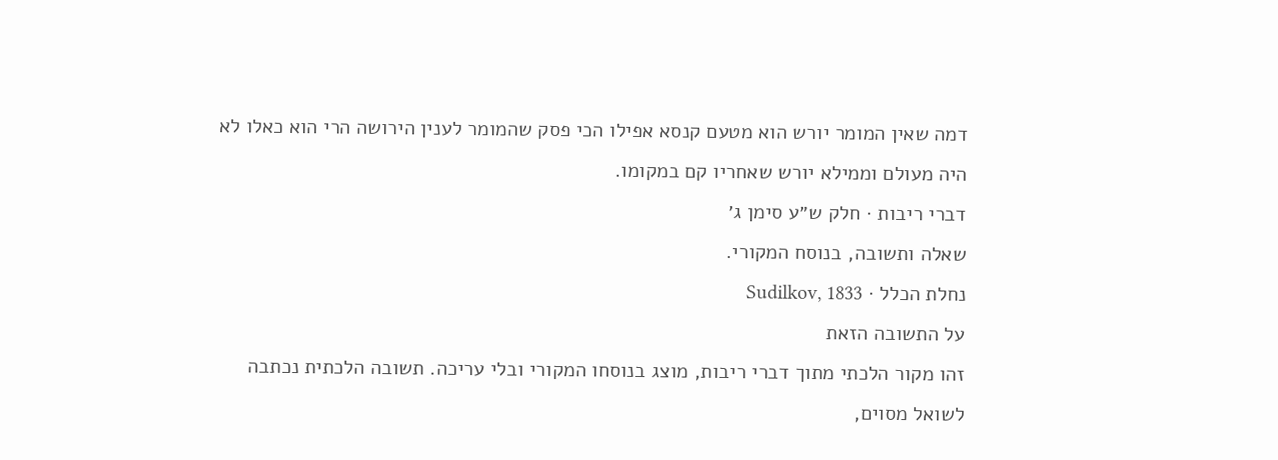דמה שאין המומר יורש הוא מטעם קנסא אפילו הכי פסק שהמומר לענין הירושה הרי הוא כאלו לא היה מעולם וממילא יורש שאחריו קם במקומו.
דברי ריבות · חלק ש״ע סימן ג׳
שאלה ותשובה, בנוסח המקורי.
נחלת הכלל · Sudilkov, 1833
על התשובה הזאת
זהו מקור הלכתי מתוך דברי ריבות, מוצג בנוסחו המקורי ובלי עריכה. תשובה הלכתית נכתבה לשואל מסוים,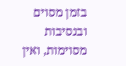בזמן מסוים ובנסיבות מסוימות, ואין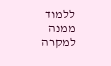ללמוד ממנה למקרה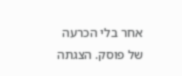אחר בלי הכרעה של פוסק. הצגתה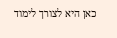כאן היא לצורך לימוד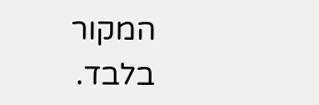המקור בלבד.